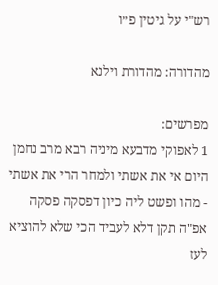רש"י על גיטין פ״ו

מהדורה: מהדורת וילנא

מפרשים:
1 לאפוקי מדבעא מיניה רבא מרב נחמן היום אי את אשתי ולמחר הרי את אשתי - מהו ופשט ליה כיון דפסקה פסקה אפ"ה תקן דלא לעביד הכי שלא להוציא לעז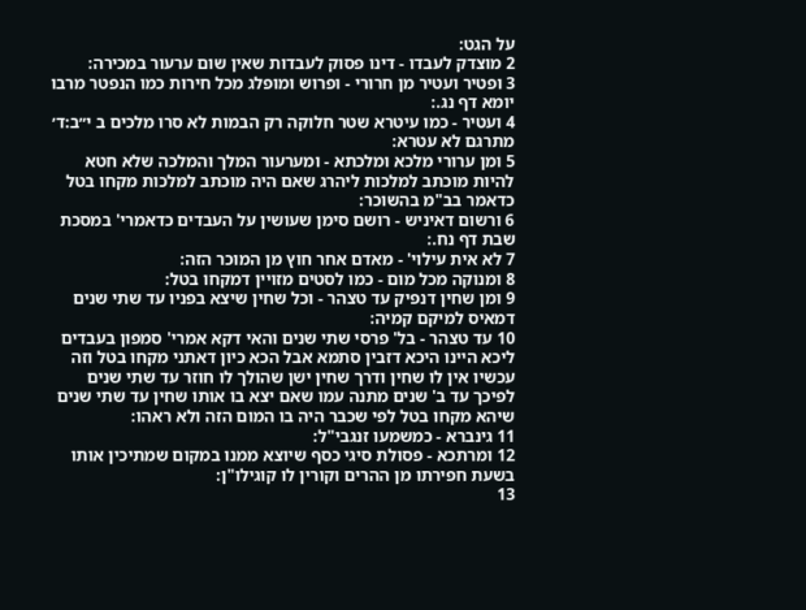על הגט:
2 מוצדק לעבדו - דינו פסוק לעבדות שאין שום ערעור במכירה:
3 ופטיר ועטיר מן חרורי - ופרוש ומופלג מכל חירות כמו הנפטר מרבו יומא דף נג.:
4 ועטיר - כמו עיטרא שטר חלוקה רק הבמות לא סרו מלכים ב י״ב:ד׳ מתרגם לא עטרא:
5 ומן ערורי מלכא ומלכתא - ומערעור המלך והמלכה שלא חטא להיות מוכתב למלכות ליהרג שאם היה מוכתב למלכות מקחו בטל כדאמר בב"מ בהשוכר:
6 ורשום דאיניש - רושם סימן שעושין על העבדים כדאמרי' במסכת שבת דף נח.:
7 לא אית עילוי' - מאדם אחר חוץ מן המוכר הזה:
8 ומנוקה מכל מום - כמו לסטים מזויין דמקחו בטל:
9 ומן שחין דנפיק עד טצהר - וכל שחין שיצא בפניו עד שתי שנים דמאיס למיקם קמיה:
10 עד טצהר - בל' פרסי שתי שנים והאי דקא אמרי' סמפון בעבדים ליכא היינו היכא דזבין סתמא אבל הכא כיון דאתני מקחו בטל וזה עכשיו אין לו שחין ודרך שחין ישן שהולך לו חוזר עד שתי שנים לפיכך עד ב' שנים מתנה עמו שאם יצא בו אותו שחין עד שתי שנים שיהא מקחו בטל לפי שכבר היה בו המום הזה ולא ראהו:
11 גינברא - כמשמעו זנגבי"ל:
12 ומרתכא - פסולת סיגי כסף שיוצא ממנו במקום שמתיכין אותו בשעת חפירתו מן ההרים וקורין לו קוגילו"ן:
13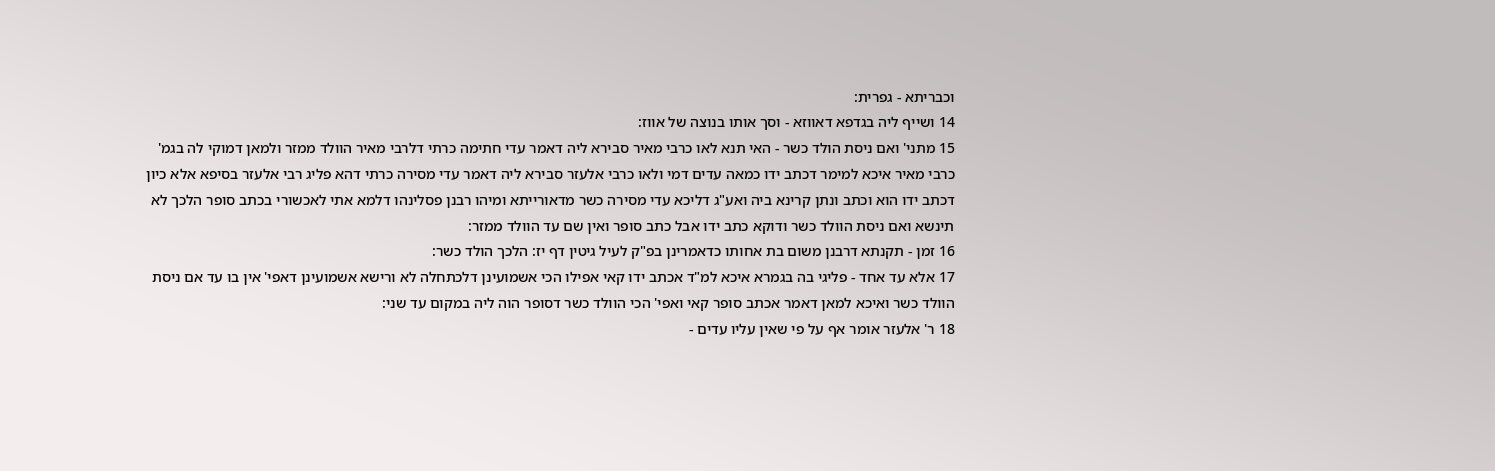וכבריתא - גפרית:
14 ושייף ליה בגדפא דאווזא - וסך אותו בנוצה של אווז:
15 מתני' ואם ניסת הולד כשר - האי תנא לאו כרבי מאיר סבירא ליה דאמר עדי חתימה כרתי דלרבי מאיר הוולד ממזר ולמאן דמוקי לה בגמ' כרבי מאיר איכא למימר דכתב ידו כמאה עדים דמי ולאו כרבי אלעזר סבירא ליה דאמר עדי מסירה כרתי דהא פליג רבי אלעזר בסיפא אלא כיון דכתב ידו הוא וכתב ונתן קרינא ביה ואע"ג דליכא עדי מסירה כשר מדאורייתא ומיהו רבנן פסלינהו דלמא אתי לאכשורי בכתב סופר הלכך לא תינשא ואם ניסת הוולד כשר ודוקא כתב ידו אבל כתב סופר ואין שם עד הוולד ממזר:
16 זמן - תקנתא דרבנן משום בת אחותו כדאמרינן בפ"ק לעיל גיטין דף יז: הלכך הולד כשר:
17 אלא עד אחד - פליגי בה בגמרא איכא למ"ד אכתב ידו קאי אפילו הכי אשמועינן דלכתחלה לא ורישא אשמועינן דאפי' אין בו עד אם ניסת הוולד כשר ואיכא למאן דאמר אכתב סופר קאי ואפי' הכי הוולד כשר דסופר הוה ליה במקום עד שני:
18 ר' אלעזר אומר אף על פי שאין עליו עדים -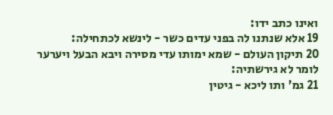ואינו כתב ידו:
19 אלא שנתנו לה בפני עדים כשר - לינשא לכתחילה:
20 תיקון העולם - שמא ימותו עדי מסירה ויבא הבעל ויערער לומר לא גירשתיה:
21 גמ' ותו ליכא - גיטין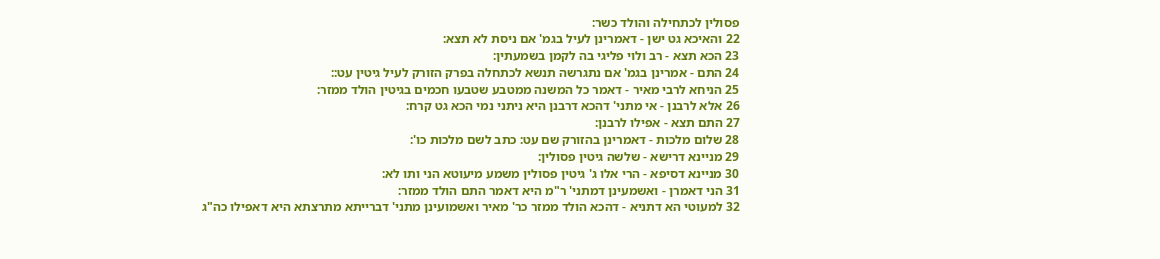פסולין לכתחילה והולד כשר:
22 והאיכא גט ישן - דאמרינן לעיל בגמ' אם ניסת לא תצא:
23 הכא תצא - רב ולוי פליגי בה לקמן בשמעתין:
24 התם - אמרינן בגמ' אם נתגרשה תנשא לכתחלה בפרק הזורק לעיל גיטין עט::
25 הניחא לרבי מאיר - דאמר כל המשנה ממטבע שטבעו חכמים בגיטין הולד ממזר:
26 אלא לרבנן - אי מתני' דהכא דרבנן היא ניתני נמי הכא גט קרח:
27 התם תצא - אפילו לרבנן:
28 שלום מלכות - דאמרינן בהזורק שם עט: כתב לשם מלכות כו':
29 מניינא דרישא - שלשה גיטין פסולין:
30 מניינא דסיפא - הרי אלו ג' גיטין פסולין משמע מיעוטא הני ותו לא:
31 הני דאמרן - ואשמעינן דמתני' ר"מ היא דאמר התם הולד ממזר:
32 למעוטי הא דתניא - דהכא הולד ממזר כר' מאיר ואשמועינן מתני' דברייתא מתרצתא היא דאפילו כה"ג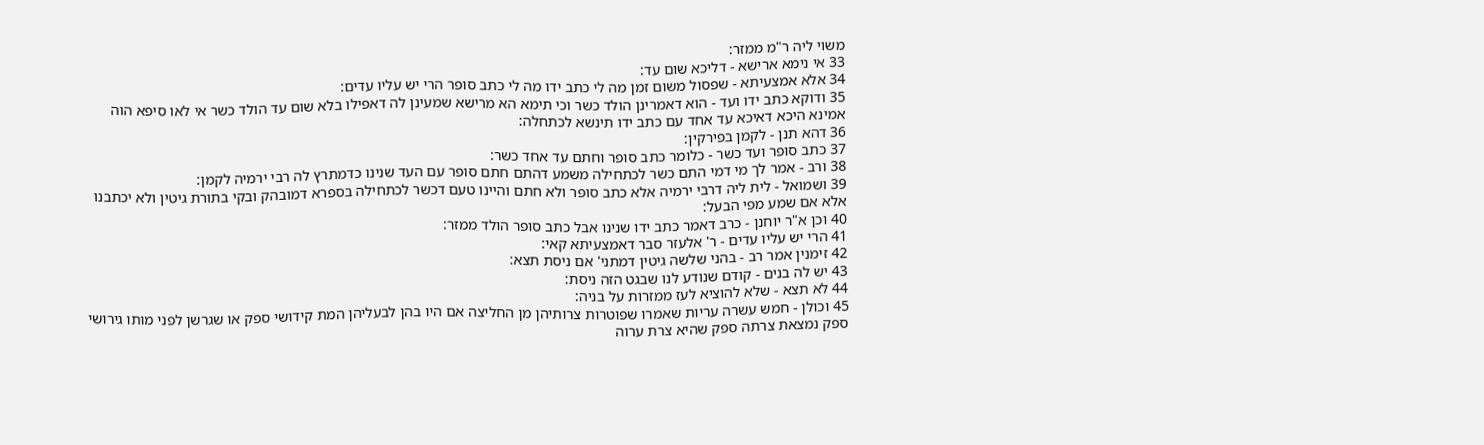משוי ליה ר"מ ממזר:
33 אי נימא ארישא - דליכא שום עד:
34 אלא אמצעיתא - שפסול משום זמן מה לי כתב ידו מה לי כתב סופר הרי יש עליו עדים:
35 ודוקא כתב ידו ועד - הוא דאמרינן הולד כשר וכי תימא הא מרישא שמעינן לה דאפילו בלא שום עד הולד כשר אי לאו סיפא הוה אמינא היכא דאיכא עד אחד עם כתב ידו תינשא לכתחלה:
36 דהא תנן - לקמן בפירקין:
37 כתב סופר ועד כשר - כלומר כתב סופר וחתם עד אחד כשר:
38 ורב - אמר לך מי דמי התם כשר לכתחילה משמע דהתם חתם סופר עם העד שנינו כדמתרץ לה רבי ירמיה לקמן:
39 ושמואל - לית ליה דרבי ירמיה אלא כתב סופר ולא חתם והיינו טעם דכשר לכתחילה בספרא דמובהק ובקי בתורת גיטין ולא יכתבנו אלא אם שמע מפי הבעל:
40 וכן א"ר יוחנן - כרב דאמר כתב ידו שנינו אבל כתב סופר הולד ממזר:
41 הרי יש עליו עדים - ר' אלעזר סבר דאמצעיתא קאי:
42 זימנין אמר רב - בהני שלשה גיטין דמתני' אם ניסת תצא:
43 יש לה בנים - קודם שנודע לנו שבגט הזה ניסת:
44 לא תצא - שלא להוציא לעז ממזרות על בניה:
45 וכולן - חמש עשרה עריות שאמרו שפוטרות צרותיהן מן החליצה אם היו בהן לבעליהן המת קידושי ספק או שגרשן לפני מותו גירושי ספק נמצאת צרתה ספק שהיא צרת ערוה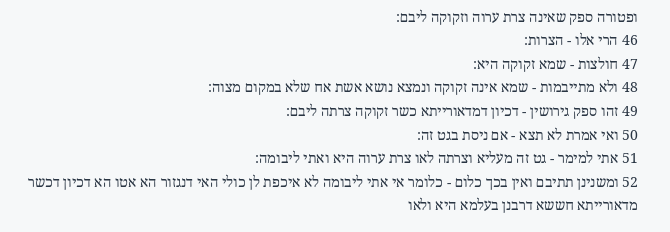ופטורה ספק שאינה צרת ערוה וזקוקה ליבם:
46 הרי אלו - הצרות:
47 חולצות - שמא זקוקה היא:
48 ולא מתייבמות - שמא אינה זקוקה ונמצא נושא אשת אח שלא במקום מצוה:
49 זהו ספק גירושין - דכיון דמדאורייתא כשר זקוקה צרתה ליבם:
50 ואי אמרת לא תצא - אם ניסת בגט זה:
51 אתי למימר - גט זה מעליא וצרתה לאו צרת ערוה היא ואתי ליבומה:
52 ומשנינן תתיבם ואין בכך כלום - כלומר אי אתי ליבומה לא איכפת לן כולי האי דנגזור הא אטו הא דכיון דכשר מדאורייתא חששא דרבנן בעלמא היא ולאו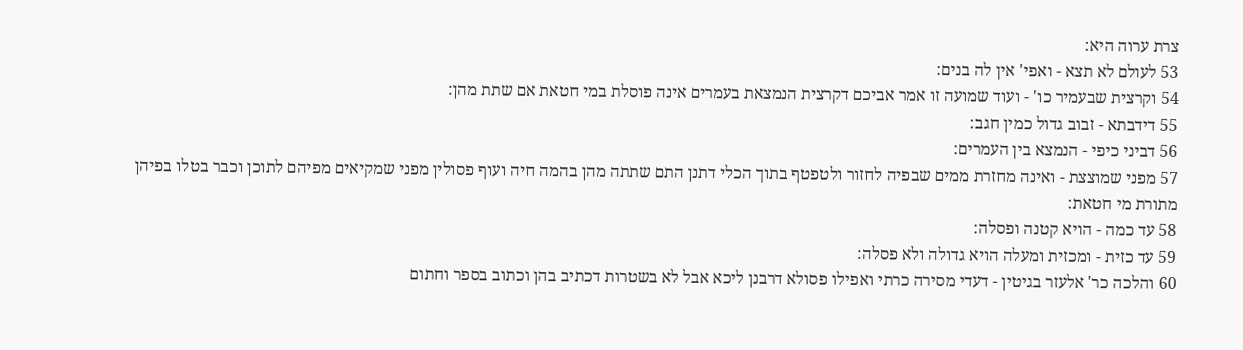צרת ערוה היא:
53 לעולם לא תצא - ואפי' אין לה בנים:
54 וקרצית שבעמיר כו' - ועוד שמועה זו אמר אביכם דקרצית הנמצאת בעמרים אינה פוסלת במי חטאת אם שתת מהן:
55 דידבתא - זבוב גדול כמין חגב:
56 דביני כיפי - הנמצא בין העמרים:
57 מפני שמוצצת - ואינה מחזרת ממים שבפיה לחזור ולטפטף בתוך הכלי דתנן התם שתתה מהן בהמה חיה ועוף פסולין מפני שמקיאים מפיהם לתוכן וכבר בטלו בפיהן מתורת מי חטאת:
58 עד כמה - הויא קטנה ופסלה:
59 עד כזית - ומכזית ומעלה הויא גדולה ולא פסלה:
60 והלכה כר' אלעזר בגיטין - דעדי מסירה כרתי ואפילו פסולא דרבנן ליכא אבל לא בשטרות דכתיב בהן וכתוב בספר וחתום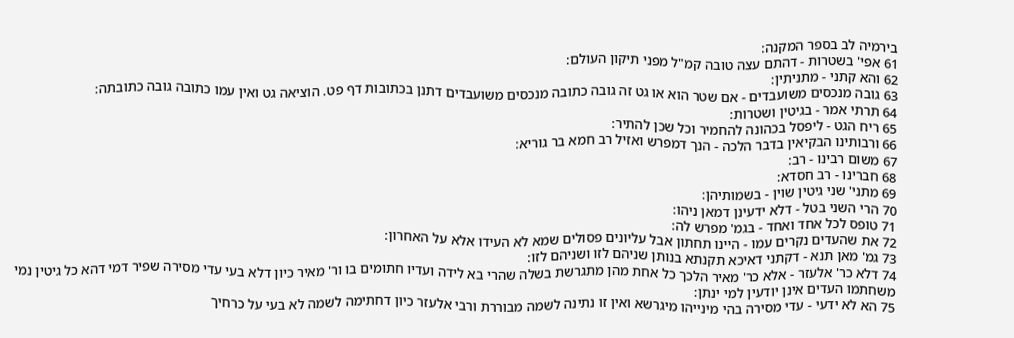בירמיה לב בספר המקנה:
61 אפי' בשטרות - דהתם עצה טובה קמ"ל מפני תיקון העולם:
62 והא קתני - מתניתין:
63 גובה מנכסים משועבדים - אם שטר הוא או גט זה גובה כתובה מנכסים משועבדים דתנן בכתובות דף פט. הוציאה גט ואין עמו כתובה גובה כתובתה:
64 תרתי אמר - בגיטין ושטרות:
65 ריח הגט - ליפסל בכהונה להחמיר וכל שכן להתיר:
66 ורבותינו הבקיאין בדבר הלכה - הנך דמפרש ואזיל רב חמא בר גוריא:
67 משום רבינו - רב:
68 חברינו - רב חסדא:
69 מתני' שני גיטין שוין - בשמותיהן:
70 הרי השני בטל - דלא ידעינן דמאן ניהו:
71 טופס לכל אחד ואחד - בגמ' מפרש לה:
72 את שהעדים נקרים עמו - היינו תחתון אבל עליונים פסולים שמא לא העידו אלא על האחרון:
73 גמ' מאן תנא - דקתני דאיכא תקנתא בנותן שניהם לזו ושניהם לזו:
74 דלא כר' אלעזר - אלא כר' מאיר הלכך כל אחת מהן מתגרשת בשלה שהרי בא לידה ועדיו חתומים בו ור' מאיר כיון דלא בעי עדי מסירה שפיר דמי דהא כל גיטין נמי משחתמו העדים אינן יודעין למי ינתן:
75 הא לא ידעי - עדי מסירה בהי מינייהו מיגרשא ואין זו נתינה לשמה מבוררת ורבי אלעזר כיון דחתימה לשמה לא בעי על כרחיך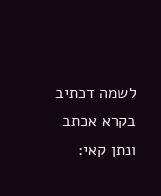לשמה דכתיב בקרא אכתב ונתן קאי: